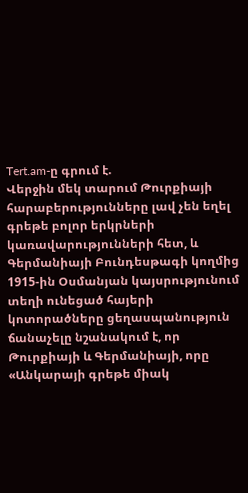Tert.am-ը գրում է.
Վերջին մեկ տարում Թուրքիայի հարաբերությունները լավ չեն եղել գրեթե բոլոր երկրների կառավարությունների հետ, և Գերմանիայի Բունդեսթագի կողմից 1915-ին Օսմանյան կայսրությունում տեղի ունեցած հայերի կոտորածները ցեղասպանություն ճանաչելը նշանակում է, որ Թուրքիայի և Գերմանիայի, որը «Անկարայի գրեթե միակ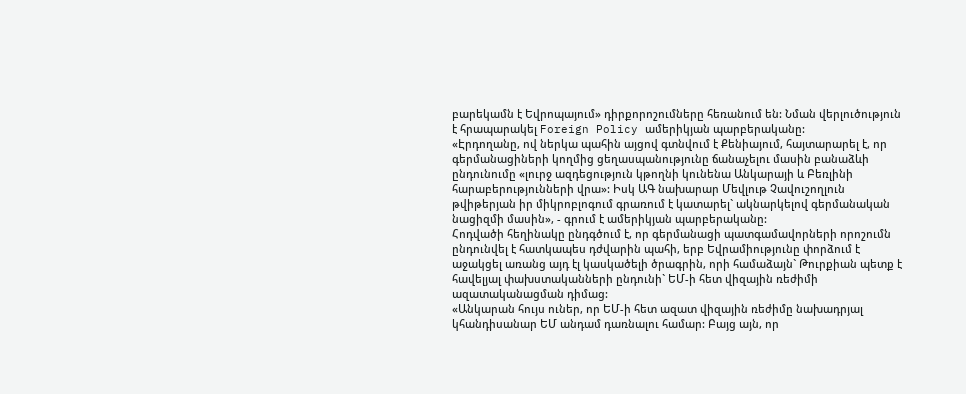բարեկամն է Եվրոպայում» դիրքորոշումները հեռանում են: Նման վերլուծություն է հրապարակել Foreign Policy ամերիկյան պարբերականը:
«Էրդողանը, ով ներկա պահին այցով գտնվում է Քենիայում, հայտարարել է, որ գերմանացիների կողմից ցեղասպանությունը ճանաչելու մասին բանաձևի ընդունումը «լուրջ ազդեցություն կթողնի կունենա Անկարայի և Բեռլինի հարաբերությունների վրա»: Իսկ ԱԳ նախարար Մեվլութ Չավուշողլուն թվիթերյան իր միկրոբլոգում գրառում է կատարել` ակնարկելով գերմանական նացիզմի մասին», - գրում է ամերիկյան պարբերականը:
Հոդվածի հեղինակը ընդգծում է, որ գերմանացի պատգամավորների որոշումն ընդունվել է հատկապես դժվարին պահի, երբ Եվրամիությունը փորձում է աջակցել առանց այդ էլ կասկածելի ծրագրին, որի համաձայն` Թուրքիան պետք է հավելյալ փախստականների ընդունի` ԵՄ-ի հետ վիզային ռեժիմի ազատականացման դիմաց:
«Անկարան հույս ուներ, որ ԵՄ-ի հետ ազատ վիզային ռեժիմը նախադրյալ կհանդիսանար ԵՄ անդամ դառնալու համար: Բայց այն, որ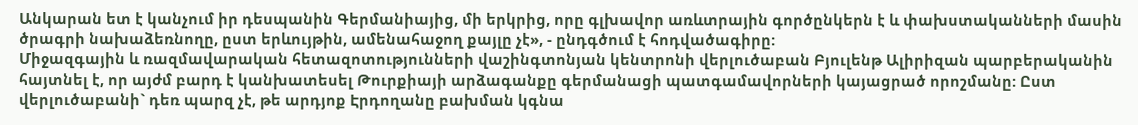Անկարան ետ է կանչում իր դեսպանին Գերմանիայից, մի երկրից, որը գլխավոր առևտրային գործընկերն է և փախստականների մասին ծրագրի նախաձեռնողը, ըստ երևույթին, ամենահաջող քայլը չէ», - ընդգծում է հոդվածագիրը:
Միջազգային և ռազմավարական հետազոտությունների վաշինգտոնյան կենտրոնի վերլուծաբան Բյուլենթ Ալիրիզան պարբերականին հայտնել է, որ այժմ բարդ է կանխատեսել Թուրքիայի արձագանքը գերմանացի պատգամավորների կայացրած որոշմանը: Ըստ վերլուծաբանի` դեռ պարզ չէ, թե արդյոք Էրդողանը բախման կգնա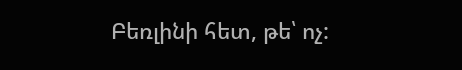Բեռլինի հետ, թե՝ ոչ: